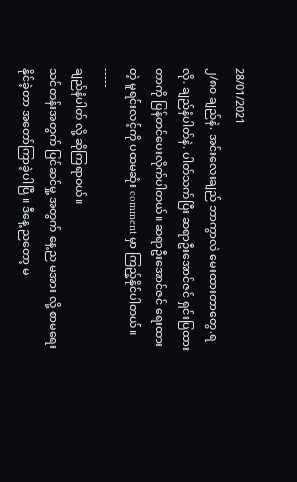28/01/2021
၂/၈၀ ချည်နဲ. အင်းလေးချည် ဘာကွာလဲ မေးထားတာတွေ.ရလို. ချည်နံပါတ်နဲ. ပါတ်သက်ပြီး ဆရာဦးအောင်ဇင် ရှင်းပြထားတာကို ပြန်တင်ပေးလိုက်ပါတယ်။ ဆရာဦးအောင်ဇင် ရေးထားတဲ့ မူရင်းလင့်ကို ပထမဆုံး comment မှာ ကြည့်နိုင်ပါတယ်။
-----
ချည်နံပါတ် လို့ ဆိုကြရာဝယ်။
သင်တန်းအတွက် ပြင်ဆင်မှု့ အတွက် နေ့ည မအား လို့ စာမရေးနိုင်ခဲ့တာ အတော်ကြာခဲ့ပါပြီ ။ ဒီနေ့ ညတော့ မ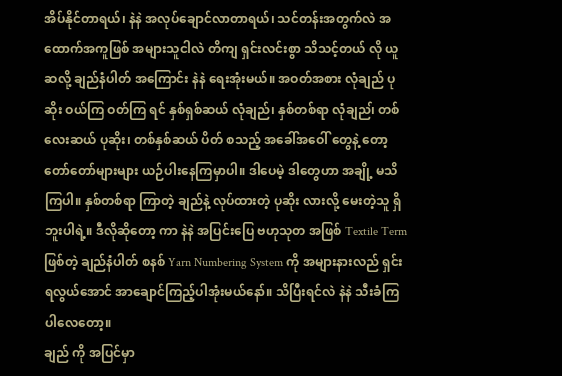အိပ်နိုင်တာရယ်၊ နဲနဲ အလုပ်ချောင်လာတာရယ်၊ သင်တန်းအတွက်လဲ အထောက်အကူဖြစ် အများသူငါလဲ တိကျ ရှင်းလင်းစွာ သိသင့်တယ် လို ယူဆလို့ ချည်နံပါတ် အကြောင်း နဲနဲ ရေးအုံးမယ်။ အဝတ်အစား လုံချည် ပုဆိုး ဝယ်ကြ ဝတ်ကြ ရင် နှစ်ရှစ်ဆယ် လုံချည်၊ နှစ်တစ်ရာ လုံချည၊် တစ်လေးဆယ် ပုဆိုး၊ တစ်နှစ်ဆယ် ပိတ် စသည့် အခေါ်အဝေါ် တွေနဲ့ တော့ တော်တော်များများ ယဉ်ပါးနေကြမှာပါ။ ဒါပေမဲ့ ဒါတွေဟာ အချို့ မသိကြပါ။ နှစ်တစ်ရာ ကြာတဲ့ ချည်နဲ့ လုပ်ထားတဲ့ ပုဆိုး လားလို့ မေးတဲ့သူ ရှိဘူးပါရဲ့။ ဒီလိုဆိုတော့ ကာ နဲနဲ အပြင်းပြေ ဗဟုသုတ အဖြစ် Textile Term ဖြစ်တဲ့ ချည်နံပါတ် စနစ် Yarn Numbering System ကို အများနားလည် ရှင်းရလွယ်အောင် အာချောင်ကြည့်ပါအုံးမယ်နော်။ သိပြီးရင်လဲ နဲနဲ သီးခံကြပါလေတော့။
ချည် ကို အပြင်မှာ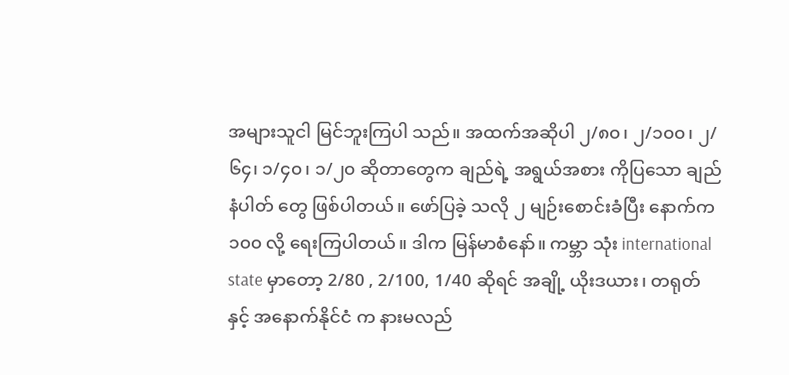အများသူငါ မြင်ဘူးကြပါ သည်။ အထက်အဆိုပါ ၂/၈၀၊ ၂/၁၀၀၊ ၂/၆၄၊ ၁/၄၀၊ ၁/၂၀ ဆိုတာတွေက ချည်ရဲ့ အရွယ်အစား ကိုပြသော ချည်နံပါတ် တွေ ဖြစ်ပါတယ်။ ဖော်ပြခဲ့ သလို ၂ မျဉ်းစောင်းခံပြီး နောက်က ၁၀၀ လို့ ရေးကြပါတယ်။ ဒါက မြန်မာစံနော်။ ကမ္ဘာ သုံး international state မှာတော့ 2/80 , 2/100, 1/40 ဆိုရင် အချို့ ယိုးဒယား၊ တရုတ်နှင့် အနောက်နိုင်ငံ က နားမလည်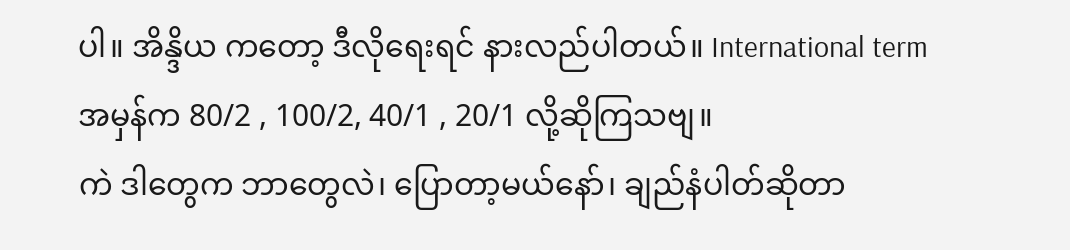ပါ။ အိန္ဒိယ ကတော့ ဒီလိုရေးရင် နားလည်ပါတယ်။ International term အမှန်က 80/2 , 100/2, 40/1 , 20/1 လို့ဆိုကြသဗျ။
ကဲ ဒါတွေက ဘာတွေလဲ၊ ပြောတာ့မယ်နော်၊ ချည်နံပါတ်ဆိုတာ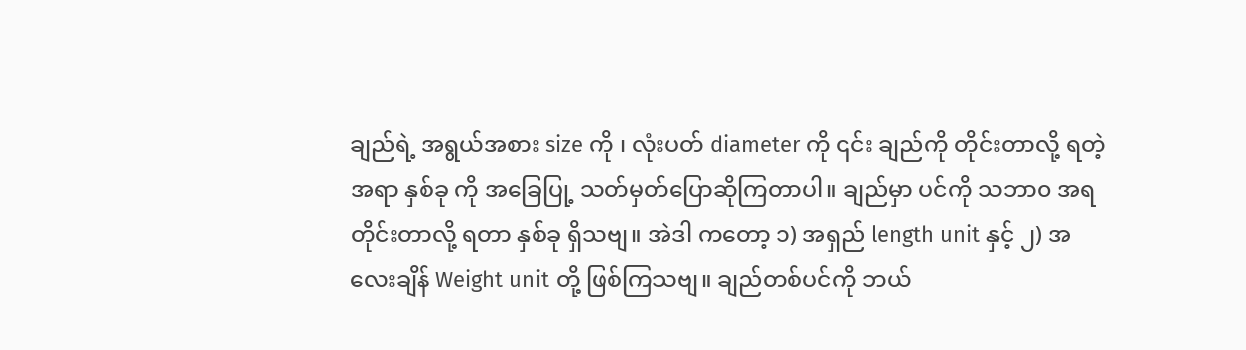ချည်ရဲ့ အရွယ်အစား size ကို ၊ လုံးပတ် diameter ကို ၎င်း ချည်ကို တိုင်းတာလို့ ရတဲ့ အရာ နှစ်ခု ကို အခြေပြု့ သတ်မှတ်ပြောဆိုကြတာပါ။ ချည်မှာ ပင်ကို သဘာ၀ အရ တိုင်းတာလို့ ရတာ နှစ်ခု ရှိသဗျ။ အဲဒါ ကတော့ ၁) အရှည် length unit နှင့် ၂) အလေးချိန် Weight unit တို့ ဖြစ်ကြသဗျ။ ချည်တစ်ပင်ကို ဘယ်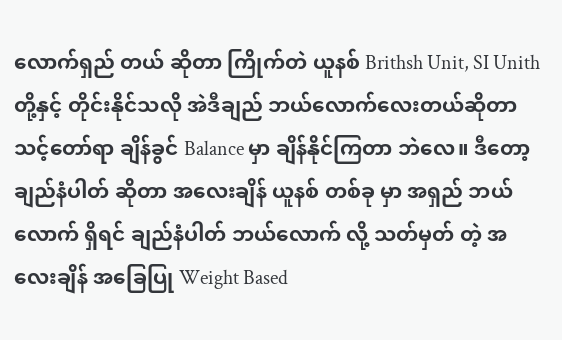လောက်ရှည် တယ် ဆိုတာ ကြိုက်တဲ ယူနစ် Brithsh Unit, SI Unith တို့နှင့် တိုင်းနိုင်သလို အဲဒီချည် ဘယ်လောက်လေးတယ်ဆိုတာ သင့်တော်ရာ ချိန်ခွင် Balance မှာ ချိန်နိုင်ကြတာ ဘဲလေ။ ဒီတော့ ချည်နံပါတ် ဆိုတာ အလေးချိန် ယူနစ် တစ်ခု မှာ အရှည် ဘယ်လောက် ရှိရင် ချည်နံပါတ် ဘယ်လောက် လို့ သတ်မှတ် တဲ့ အလေးချိန် အခြေပြု Weight Based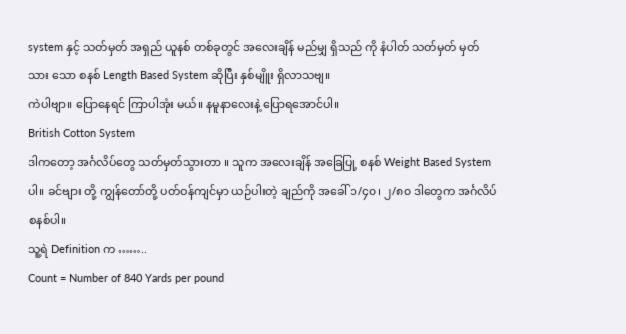system နှင့် သတ်မှတ် အရှည် ယူနစ် တစ်ခုတွင် အလေးချိန် မည်မျှ ရှိသည် ကို နံပါတ် သတ်မှတ် မှတ်သား သော စနစ် Length Based System ဆိုပြီး နှစ်မျိူး ရှိလာသဗျ။
ကဲပါဗျာ။ ပြောနေရင် ကြာပါအုံး မယ်။ နမူနာလေးနဲ့ ပြောရအောင်ပါ။
British Cotton System
ဒါကတော့ အင်္ဂလိပ်တွေ သတ်မှတ်သွားတာ ။ သူက အလေးချိန် အခြေပြု့ စနစ် Weight Based System ပါ။ ခင်ဗျား တို့ ကျွန်တော်တို့ ပတ်ဝန်ကျင်မှာ ယဉ်ပါးတဲ့ ချည်ကို အခေါ် ၁/၄၀၊ ၂/၈၀ ဒါတွေက အင်္ဂလိပ် စနစ်ပါ။
သူ့ရဲ Definition က ……..
Count = Number of 840 Yards per pound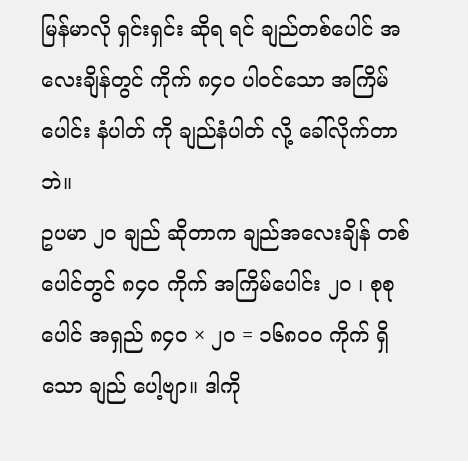မြန်မာလို ရှင်းရှင်း ဆိုရ ရင် ချည်တစ်ပေါင် အလေးချိန်တွင် ကိုက် ၈၄၀ ပါဝင်သော အကြိမ်ပေါင်း နံပါတ် ကို ချည်နံပါတ် လို့ ခေါ်လိုက်တာဘဲ။
ဥပမာ ၂၀ ချည် ဆိုတာက ချည်အလေးချိန် တစ်ပေါင်တွင် ၈၄၀ ကိုက် အကြိမ်ပေါင်း ၂၀ ၊ စုစုပေါင် အရှည် ၈၄၀ × ၂၀ = ၁၆၈၀၀ ကိုက် ရှိသော ချည် ပေါ့ဗျာ။ ဒါကို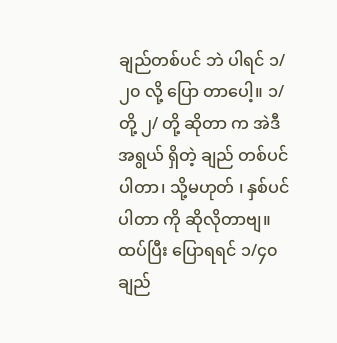ချည်တစ်ပင် ဘဲ ပါရင် ၁/ ၂၀ လို့ ပြော တာပေါ့။ ၁/ တို့ ၂/ တို့ ဆိုတာ က အဲဒီ အရွယ် ရှိတဲ့ ချည် တစ်ပင်ပါတာ၊ သို့မဟုတ် ၊ နှစ်ပင်ပါတာ ကို ဆိုလိုတာဗျ။
ထပ်ပြီး ပြောရရင် ၁/၄၀ ချည်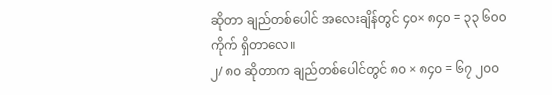ဆိုတာ ချည်တစ်ပေါင် အလေးချိန်တွင် ၄၀× ၈၄၀ = ၃၃ ၆၀၀ ကိုက် ရှိတာလေ။
၂/ ၈၀ ဆိုတာက ချည်တစ်ပေါင်တွင် ၈၀ × ၈၄၀ = ၆၇ ၂၀၀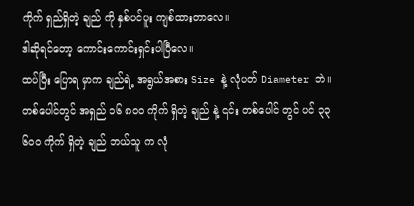ကိုက် ရှည်ရှိတဲ့ ချည် ကို နှစ်ပင်ပူး ကျစ်ထားတာလေ။
ဒါဆိုရင်တော့ ကောင်းကောင်းရှင်းပါပြီလေ။
ထပ်ပြီး ပြောရ မှာက ချည်ရဲ့ အရွယ်အစား Size နဲ့ လုံပတ် Diameter ဘဲ။
တစ်ပေါင်တွင် အရှည် ၁၆ ၈၀၀ ကိုက် ရှိတဲ့ ချည် နဲ့ ၎င်း တစ်ပေါင် တွင် ပင် ၃၃ ၆၀၀ ကိုက် ရှိတဲ့ ချည် ဘယ်သူ က လုံ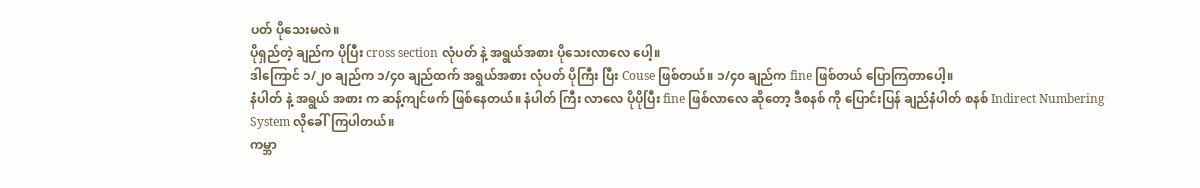ပတ် ပိုသေးမလဲ။
ပိုရှည်တဲ့ ချည်က ပိုပြီး cross section လုံပတ် နဲ့ အရွယ်အစား ပိုသေးလာလေ ပေါ့။
ဒါကြောင် ၁/၂၀ ချည်က ၁/၄၀ ချည်ထက် အရွယ်အစား လုံပတ် ပိုကြီး ပြီး Couse ဖြစ်တယ်။ ၁/၄၀ ချည်က fine ဖြစ်တယ် ပြောကြတာပေါ့။
နံပါတ် နဲ့ အရွယ် အစား က ဆန့်ကျင်ဖက် ဖြစ်နေတယ်။ နံပါတ် ကြီး လာလေ ပိုပိုပြီး fine ဖြစ်လာလေ ဆိုတော့ ဒီစနစ် ကို ပြောင်းပြန် ချည်နံပါတ် စနစ် Indirect Numbering System လိုခေါ်ကြပါတယ်။
ကမ္ဘာ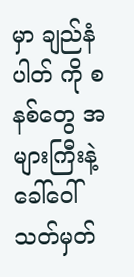မှာ ချည်နံပါတ် ကို စနစ်တွေ အများကြီးနဲ့ ခေါ်ဝေါ် သတ်မှတ်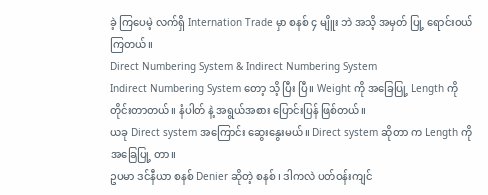ခဲ့ ကြပေမဲ့ လက်ရှိ Internation Trade မှာ စနစ် ၄ မျိူး ဘဲ အသိ့ အမှတ် ပြု့ ရောင်းဝယ် ကြတယ်။
Direct Numbering System & Indirect Numbering System
Indirect Numbering System တော့ သိ့ ပြီး ပြီ။ Weight ကို အခြေပြု့ Length ကို တိုင်းတာတယ်။ နံပါတ် နဲ့ အရွယ်အစား ပြောင်းပြန် ဖြစ်တယ်။
ယခု Direct system အကြောင်း ဆွေးနွေးမယ်။ Direct system ဆိုတာ က Length ကို အခြေပြု့ တာ။
ဥပမာ ဒင်နီယာ စနစ် Denier ဆိုတဲ့ စနစ် ၊ ဒါကလဲ ပတ်ဝန်းကျင်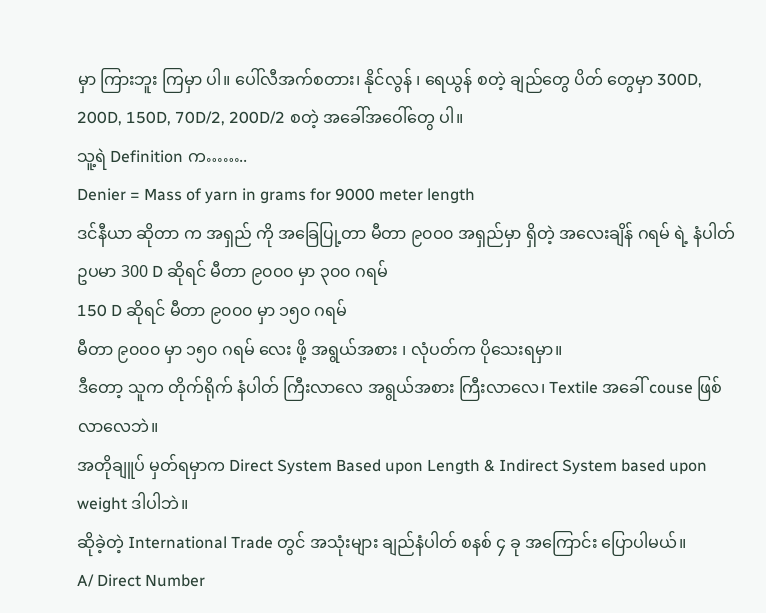မှာ ကြားဘူး ကြမှာ ပါ။ ပေါ်လီအက်စတား၊ နိုင်လွန် ၊ ရေယွန် စတဲ့ ချည်တွေ ပိတ် တွေမှာ 300D, 200D, 150D, 70D/2, 200D/2 စတဲ့ အခေါ်အဝေါ်တွေ ပါ။
သူ့ရဲ Definition က……..
Denier = Mass of yarn in grams for 9000 meter length
ဒင်နီယာ ဆိုတာ က အရှည် ကို အခြေပြု့တာ မီတာ ၉၀၀၀ အရှည်မှာ ရှိတဲ့ အလေးချိန် ဂရမ် ရဲ့ နံပါတ်
ဥပမာ 300 D ဆိုရင် မီတာ ၉၀၀၀ မှာ ၃၀၀ ဂရမ်
150 D ဆိုရင် မီတာ ၉၀၀၀ မှာ ၁၅၀ ဂရမ်
မီတာ ၉၀၀၀ မှာ ၁၅၀ ဂရမ် လေး ဖို့ အရွယ်အစား ၊ လုံပတ်က ပိုသေးရမှာ။
ဒီတော့ သူက တိုက်ရိုက် နံပါတ် ကြီးလာလေ အရွယ်အစား ကြီးလာလေ၊ Textile အခေါ် couse ဖြစ်လာလေဘဲ။
အတိုချူပ် မှတ်ရမှာက Direct System Based upon Length & Indirect System based upon weight ဒါပါဘဲ။
ဆိုခဲ့တဲ့ International Trade တွင် အသုံးများ ချည်နံပါတ် စနစ် ၄ ခု အကြောင်း ပြောပါမယ်။
A/ Direct Number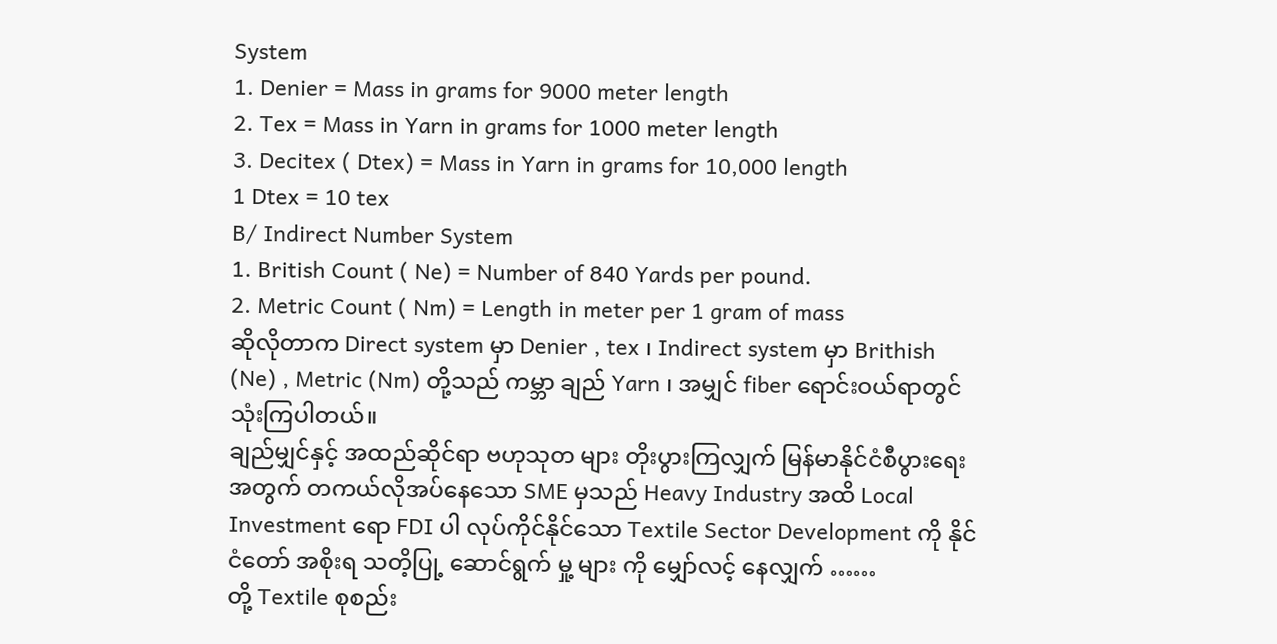System
1. Denier = Mass in grams for 9000 meter length
2. Tex = Mass in Yarn in grams for 1000 meter length
3. Decitex ( Dtex) = Mass in Yarn in grams for 10,000 length
1 Dtex = 10 tex
B/ Indirect Number System
1. British Count ( Ne) = Number of 840 Yards per pound.
2. Metric Count ( Nm) = Length in meter per 1 gram of mass
ဆိုလိုတာက Direct system မှာ Denier , tex ၊ Indirect system မှာ Brithish (Ne) , Metric (Nm) တို့သည် ကမ္ဘာ ချည် Yarn ၊ အမျှင် fiber ရောင်းဝယ်ရာတွင် သုံးကြပါတယ်။
ချည်မျှင်နှင့် အထည်ဆိုင်ရာ ဗဟုသုတ များ တိုးပွားကြလျှက် မြန်မာနိုင်ငံစီပွားရေး အတွက် တကယ်လိုအပ်နေသော SME မှသည် Heavy Industry အထိ Local Investment ရော FDI ပါ လုပ်ကိုင်နိုင်သော Textile Sector Development ကို နိုင်ငံတော် အစိုးရ သတိ့ပြု့ ဆောင်ရွက် မှု့ များ ကို မျှော်လင့် နေလျှက် ……
တို့ Textile စုစည်း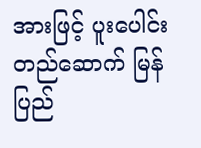အားဖြင့် ပူးပေါင်းတည်ဆောက် မြန်ပြည်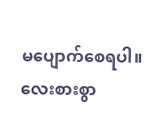မပျောက်စေရပါ။
လေးစားစွာ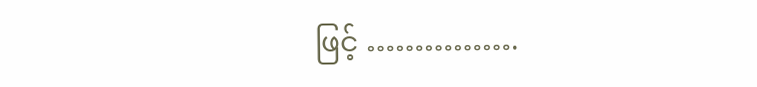ဖြင့် …………….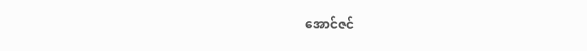အောင်ဇင်